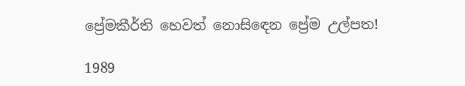ප්‍රේමකීර්ති හෙවත් නොසිඳෙන ප්‍රේම උල්පත!

1989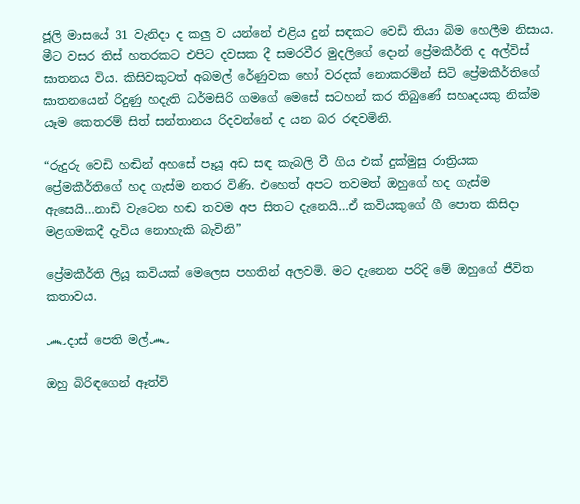ජූලි මාසයේ 31 වැනිදා ද කලු ව යන්නේ එළිය දුන් සඳකට වෙඩි තියා බිම හෙලීම නිසාය. මීට වසර තිස් හතරකට එපිට දවසක දී සමරවීර මුදලිගේ දොන් ප්‍රේමකීර්ති ද අල්විස් ඝාතනය විය. කිසිවකුටත් අබමල් රේණුවක හෝ වරදක් නොකරමින් සිටි ප්‍රේමකීර්තිගේ ඝාතනයෙන් රිදුණු හදැති ධර්මසිරි ගමගේ මෙසේ සටහන් කර තිබුණේ සහෘදයකු නික්ම යෑම කෙතරම් සිත් සන්තානය රිදවන්නේ ද යන බර රඳවමිනි.

“රුදුරු වෙඩි හඬින් අහසේ පෑයූ අඩ සඳ කැබලි වී ගිය එක් දුක්මුසු රාත්‍රියක ප්‍රේමකීර්තිගේ හද ගැස්ම නතර විණි. එහෙත් අපට තවමත් ඔහුගේ හද ගැස්ම ඇසෙයි…නාඩි වැටෙන හඬ තවම අප සිතට දැනෙයි…ඒ කවියකුගේ ගී පොත කිසිදා මළගමකදී දැවිය නොහැකි බැවිනි”

ප්‍රේමකීර්ති ලියූ කවියක් මෙලෙස පහතින් අලවමි. මට දැනෙන පරිදි මේ ඔහුගේ ජීවිත කතාවය.

෴දාස් පෙති මල්෴

ඔහු බිරිඳගෙන් ඈත්වි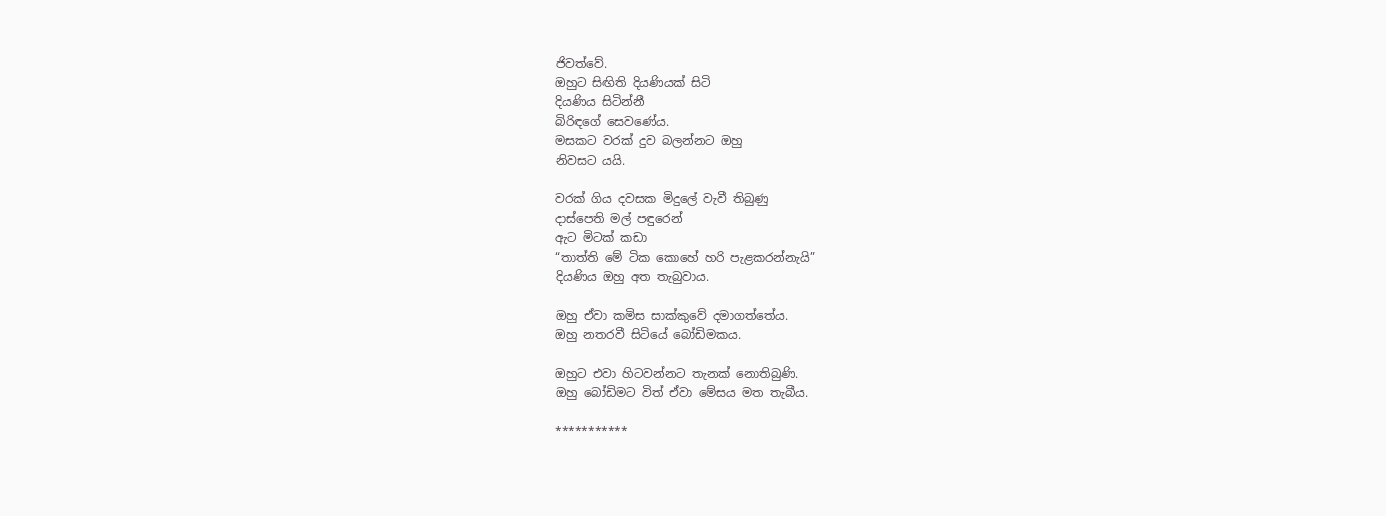ජිවත්වේ.
ඔහුට සිඟිති දියණියක් සිටි
දියණිය සිටින්නී
බිරිඳගේ සෙවණේය.
මසකට වරක් දුව බලන්නට ඔහු
නිවසට යයි.

වරක් ගිය දවසක මිදුලේ වැවී තිබුණු
දාස්පෙති මල් පඳුරෙන්
ඇට මිටක් කඩා
“තාත්ති මේ ටික කොහේ හරි පැළකරන්නැයි”
දියණිය ඔහු අත තැබුවාය.

ඔහු ඒවා කමිස සාක්කුවේ දමාගත්තේය.
ඔහු නතරවී සිටියේ බෝඩිමකය.

ඔහුට එවා හිටවන්නට තැනක් නොතිබුණි.
ඔහු බෝඩිමට විත් ඒවා මේසය මත තැබීය.

***********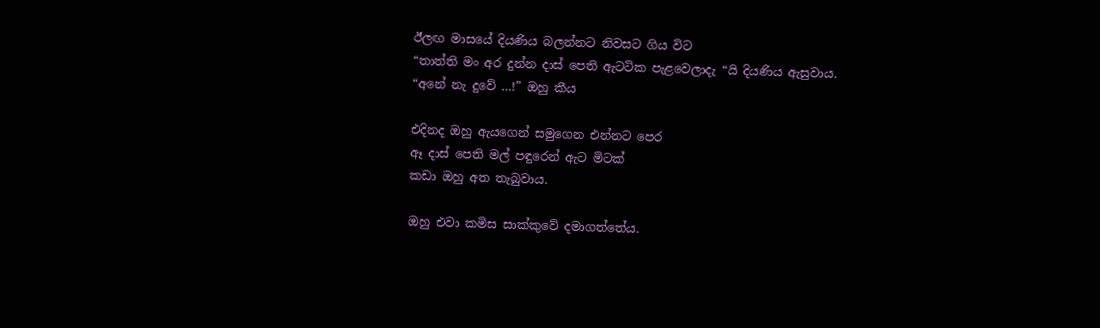ඊලඟ මාසයේ දියණිය බලන්නට නිවසට ගිය විට
“තාත්ති මං අර දුන්න දාස් පෙති ඇටටික පැළවෙලාදැ “යි දියණිය ඇසුවාය.
“අනේ නැ දුවේ …!” ඔහු කීය

එදිනද ඔහු ඇයගෙන් සමුගෙන එන්නට පෙර
ඈ දාස් පෙති මල් පඳුරෙන් ඇට මිටක්
කඩා ඔහු අත තැබුවාය.

ඔහු එවා කමිස සාක්කුවේ දමාගත්තේය.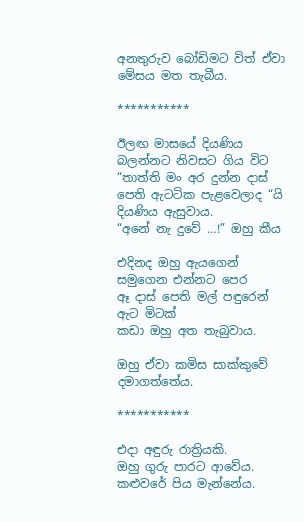අනතුරුව බෝඩිමට විත් ඒවා මේසය මත තැබීය.

***********

ඊලඟ මාසයේ දියණිය බලන්නට නිවසට ගිය විට
“තාත්ති මං අර දුන්න දාස් පෙති ඇටටික පැළවෙලාද “යි දියණිය ඇසුවාය.
“අනේ නැ දුවේ …!” ඔහු කීය

එදිනද ඔහු ඇයගෙන් සමුගෙන එන්නට පෙර
ඈ දාස් පෙති මල් පඳුරෙන් ඇට මිටක්
කඩා ඔහු අත තැබුවාය.

ඔහු ඒවා කමිස සාක්කුවේ දමාගත්තේය.

***********

එදා අඳුරු රාත්‍රියකි.
ඔහු ගුරු පාරට ආවේය.
කළුවරේ පිය මැන්නේය.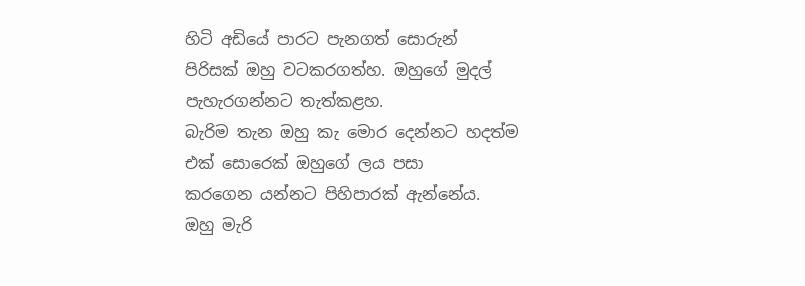හිටි අඩියේ පාරට පැනගත් සොරුන්
පිරිසක් ඔහු වටකරගත්හ. ඔහුගේ මුදල් පැහැරගන්නට තැත්කළහ.
බැරිම තැන ඔහු කැ මොර දෙන්නට හදත්ම
එක් සොරෙක් ඔහුගේ ලය පසා
කරගෙන යන්නට පිහිපාරක් ඇන්නේය.
ඔහු මැරි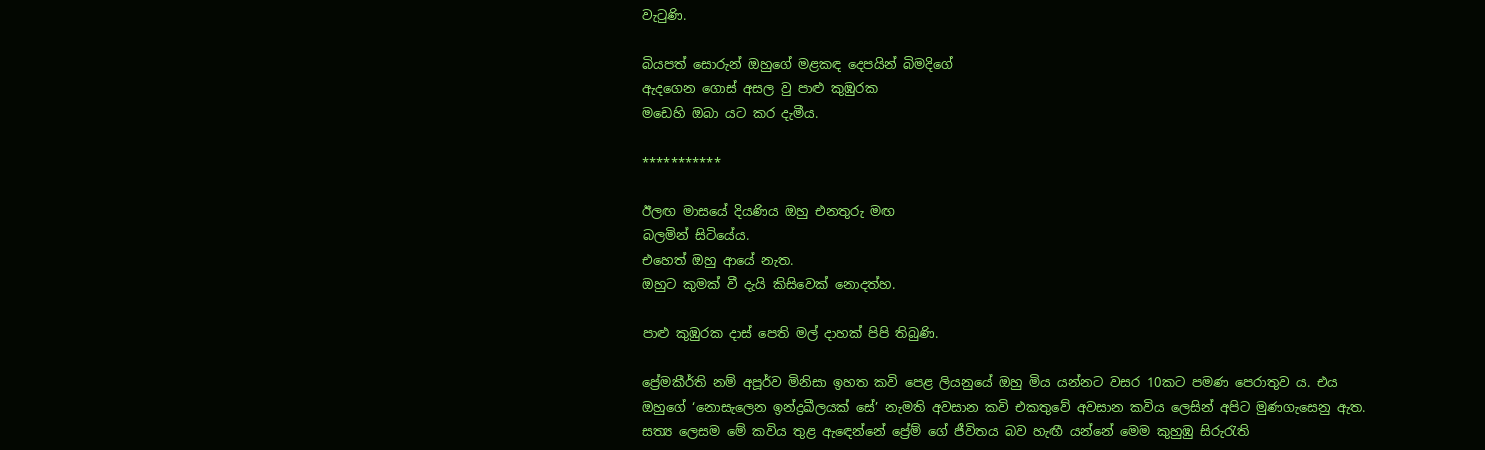වැටුණි.

බියපත් සොරුන් ඔහුගේ මළකඳ දෙපයින් බිමදිගේ
ඇදගෙන ගොස් අසල වු පාළු කුඹුරක
මඩෙහි ඔබා යට කර දැමීය.

***********

ඊලඟ මාසයේ දියණිය ඔහු එනතුරු මඟ
බලමින් සිටියේය.
එහෙත් ඔහු ආයේ නැත.
ඔහුට කුමක් වී දැයි කිසිවෙක් නොදත්හ.

පාළු කුඹුරක දාස් පෙති මල් දාහක් පිපි තිබුණි.

ප්‍රේමකීර්ති නම් අපූර්ව මිනිසා ඉහත කවි පෙළ ලියනුයේ ඔහු මිය යන්නට වසර 10කට පමණ පෙරාතුව ය. එය ඔහුගේ ‘නොසැලෙන ඉන්ද්‍රඛීලයක් සේ’ නැමති අවසාන කවි එකතුවේ අවසාන කවිය ලෙසින් අපිට මුණගැසෙනු ඇත. සත්‍ය ලෙසම මේ කවිය තුළ ඇඳෙන්නේ ප්‍රේම් ගේ ජීවිතය බව හැඟී යන්නේ මෙම කුහුඹු සිරුරැති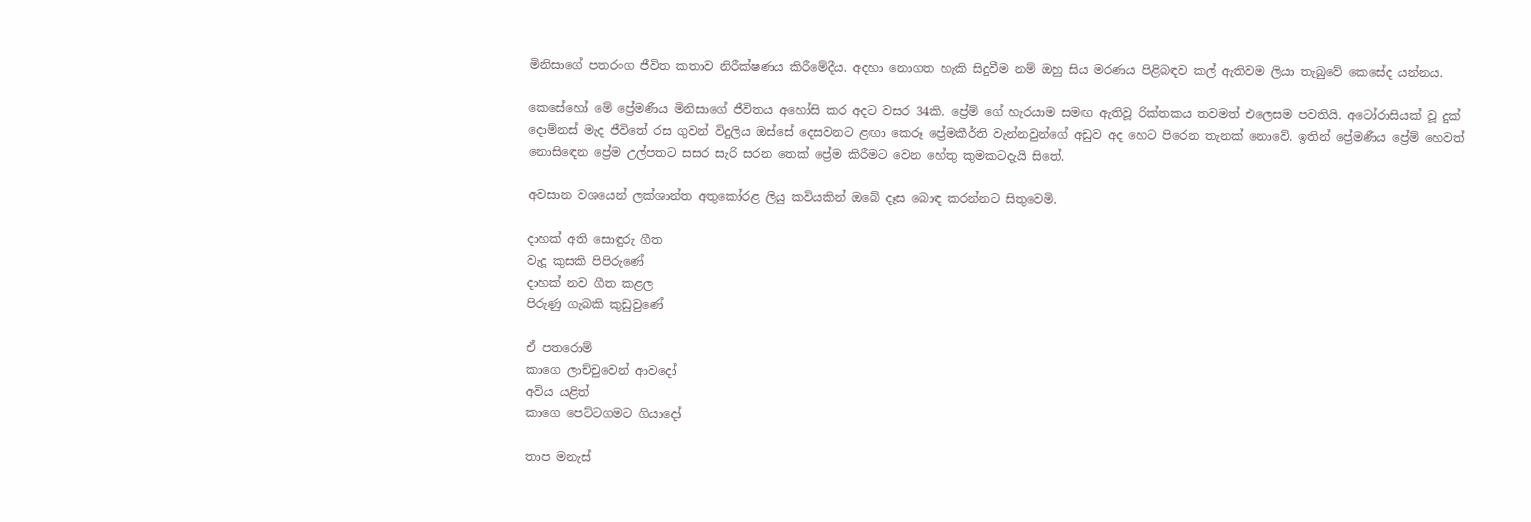මිනිසාගේ පතරංග ජීවිත කතාව නිරීක්ෂණය කිරීමේදීය. අදහා නොගත හැකි සිදුවීම නම් ඔහු සිය මරණය පිළිබඳව කල් ඇතිවම ලියා තැබුවේ කෙසේද යන්නය.

කෙසේහෝ මේ ප්‍රේමණීය මිනිසාගේ ජීවිතය අහෝසි කර අදට වසර 34කි. ප්‍රේම් ගේ හැරයාම සමඟ ඇතිවූ රික්තකය තවමත් එලෙසම පවතියි. අටෝරාසියක් වූ දුක් දොම්නස් මැද ජීවිතේ රස ගුවන් විදුලිය ඔස්සේ දෙසවනට ළඟා කෙරූ ප්‍රේමකීර්ති වැන්නවුන්ගේ අඩුව අද හෙට පිරෙන තැනක් නොවේ. ඉතින් ප්‍රේමණීය ප්‍රේම් හෙවත් නොසිඳෙන ප්‍රේම උල්පතට සසර සැරි සරන තෙක් ප්‍රේම කිරීමට වෙන හේතු කුමකටදැයි සිතේ.

අවසාන වශයෙන් ලක්ශාන්ත අතුකෝරළ ලියු කවියකින් ඔබේ දෑස බොඳ කරන්නට සිතුවෙමි.

දාහක් අති සොඳුරු ගීත
වැදූ කුසකි පිපිරුණේ
දාහක් නව ගීත කළල
පිරුණු ගැබකි කුඩුවුණේ

ඒ පතරොම්
කාගෙ ලාච්චුවෙන් ආවදෝ
අවිය යළිත්
කාගෙ පෙට්ටගමට ගියාදෝ

තාප මනැස්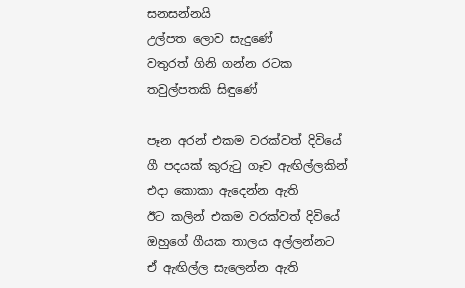සනසන්නයි
උල්පත ලොව සැදුණේ
වතුරත් ගිනි ගන්න රටක
තවුල්පතකි සිඳුණේ

පෑන අරන් එකම වරක්වත් දිවියේ
ගී පදයක් කුරුටු ගෑව ඇඟිල්ලකින්
එදා කොකා ඇදෙන්න ඇති
ඊට කලින් එකම වරක්වත් දිවියේ
ඔහුගේ ගීයක තාලය අල්ලන්නට
ඒ ඇඟිල්ල සැලෙන්න ඇති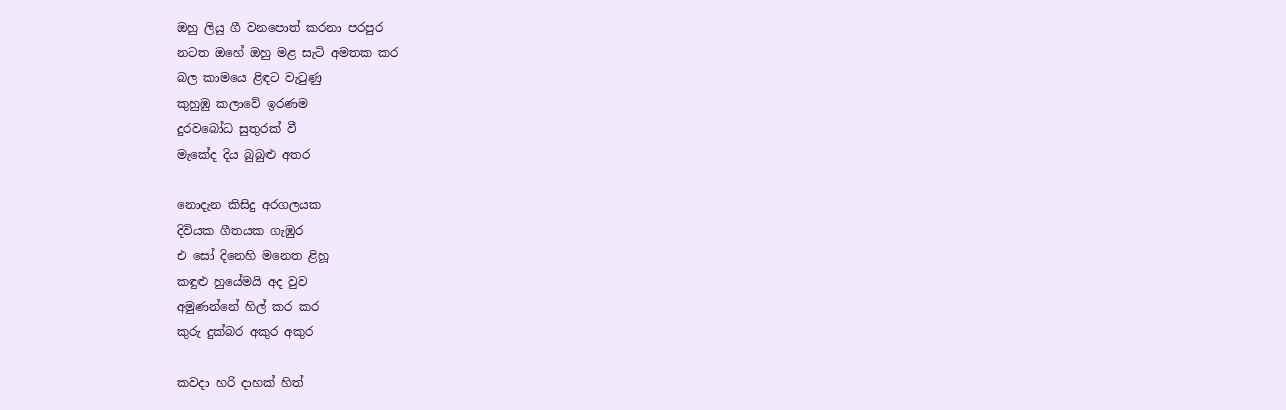ඔහු ලියු ගී වනපොත් කරනා පරපුර
නටත ඔහේ ඔහු මළ සැටි අමතක කර
බල කාමයෙ ළිඳට වැටුණු
කුහුඹු කලාවේ ඉරණම
දුරවබෝධ සුතුරක් වී
මැකේද දිය බුබුළු අතර

නොදැන කිසිදු අරගලයක
දිවියක ගීතයක ගැඹුර
එ සෝ දිනෙහි මනෙත ළිහූ
කඳුළු හුයේමයි අද වුව
අමුණන්නේ හිල් කර කර
කුරු දුක්බර අකුර අකුර

කවදා හරි දාහක් හිත්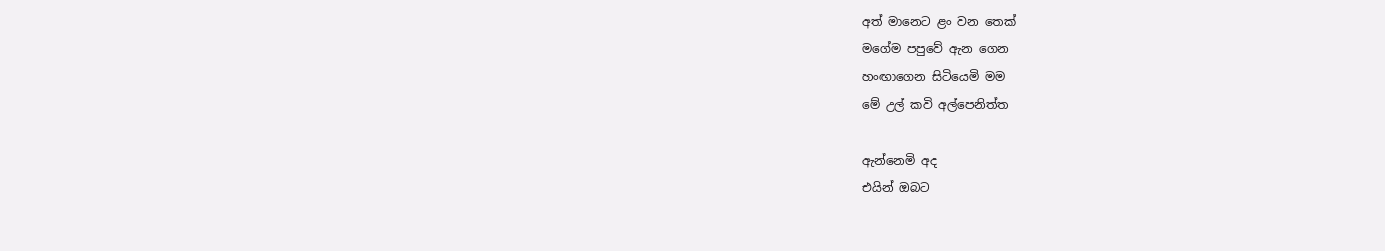අත් මානෙට ළං වන තෙක්
මගේම පපුවේ ඇන ගෙන
හංඟාගෙන සිටියෙමි මම
මේ උල් කවි අල්පෙනිත්ත

ඇන්නෙමි අද
එයින් ඔබට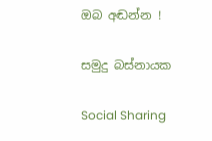ඔබ අඬන්න !

සමුදු බස්නායක

Social Sharing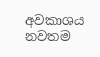අවකාශය නවතම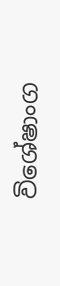විශේෂාංග